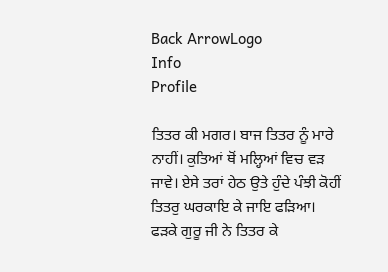Back ArrowLogo
Info
Profile

ਤਿਤਰ ਕੀ ਮਗਰ। ਬਾਜ ਤਿਤਰ ਨੂੰ ਮਾਰੇ ਨਾਹੀਂ। ਕੁਤਿਆਂ ਥੋਂ ਮਲ੍ਹਿਆਂ ਵਿਚ ਵੜ ਜਾਵੇ। ਏਸੇ ਤਰਾਂ ਹੇਠ ਉਤੇ ਹੁੰਦੇ ਪੰਝੀ ਕੋਹੀਂ ਤਿਤਰੁ ਘਰਕਾਇ ਕੇ ਜਾਇ ਫੜਿਆ। ਫੜਕੇ ਗੁਰੂ ਜੀ ਨੇ ਤਿਤਰ ਕੇ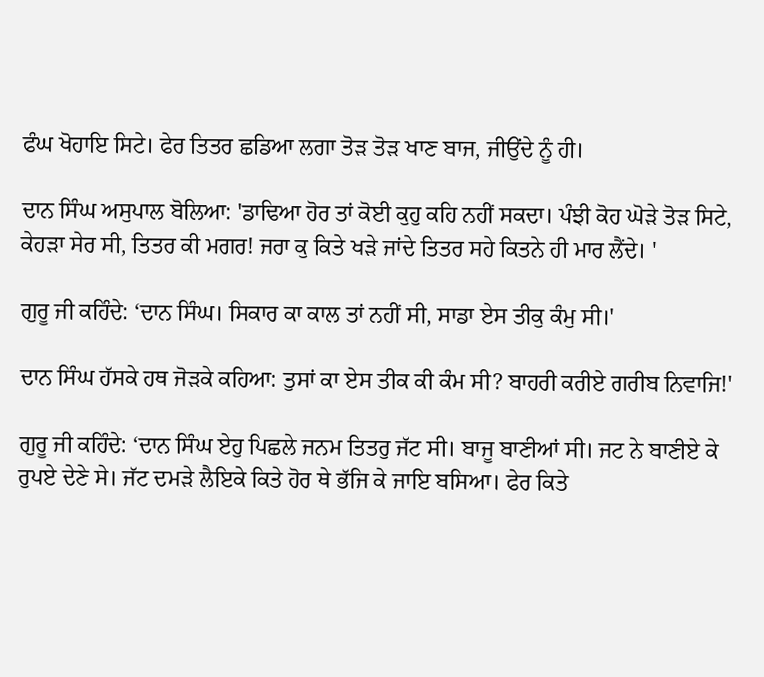ਫੰਘ ਖੋਹਾਇ ਸਿਟੇ। ਫੇਰ ਤਿਤਰ ਛਡਿਆ ਲਗਾ ਤੋੜ ਤੋੜ ਖਾਣ ਬਾਜ, ਜੀਉਂਦੇ ਨੂੰ ਹੀ।

ਦਾਨ ਸਿੰਘ ਅਸੁਪਾਲ ਬੋਲਿਆ: 'ਡਾਢਿਆ ਹੋਰ ਤਾਂ ਕੋਈ ਕੁਹੁ ਕਹਿ ਨਹੀਂ ਸਕਦਾ। ਪੰਝੀ ਕੋਹ ਘੋੜੇ ਤੋੜ ਸਿਟੇ, ਕੇਹੜਾ ਸੇਰ ਸੀ, ਤਿਤਰ ਕੀ ਮਗਰ! ਜਰਾ ਕੁ ਕਿਤੇ ਖੜੇ ਜਾਂਦੇ ਤਿਤਰ ਸਹੇ ਕਿਤਨੇ ਹੀ ਮਾਰ ਲੈਂਦੇ। '

ਗੁਰੂ ਜੀ ਕਹਿੰਦੇ: ‘ਦਾਨ ਸਿੰਘ। ਸਿਕਾਰ ਕਾ ਕਾਲ ਤਾਂ ਨਹੀਂ ਸੀ, ਸਾਡਾ ਏਸ ਤੀਕੁ ਕੰਮੁ ਸੀ।'

ਦਾਨ ਸਿੰਘ ਹੱਸਕੇ ਹਥ ਜੋੜਕੇ ਕਹਿਆ: ਤੁਸਾਂ ਕਾ ਏਸ ਤੀਕ ਕੀ ਕੰਮ ਸੀ? ਬਾਹਰੀ ਕਰੀਏ ਗਰੀਬ ਨਿਵਾਜਿ!'

ਗੁਰੂ ਜੀ ਕਹਿੰਦੇ: ‘ਦਾਨ ਸਿੰਘ ਏਹੁ ਪਿਛਲੇ ਜਨਮ ਤਿਤਰੁ ਜੱਟ ਸੀ। ਬਾਜੂ ਬਾਣੀਆਂ ਸੀ। ਜਟ ਨੇ ਬਾਣੀਏ ਕੇ ਰੁਪਏ ਦੇਣੇ ਸੇ। ਜੱਟ ਦਮੜੇ ਲੈਇਕੇ ਕਿਤੇ ਹੋਰ ਥੇ ਭੱਜਿ ਕੇ ਜਾਇ ਬਸਿਆ। ਫੇਰ ਕਿਤੇ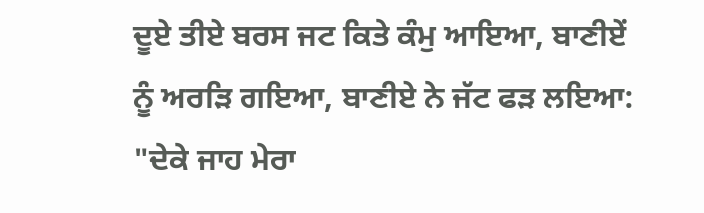ਦੂਏ ਤੀਏ ਬਰਸ ਜਟ ਕਿਤੇ ਕੰਮੁ ਆਇਆ, ਬਾਣੀਏਂ ਨੂੰ ਅਰੜਿ ਗਇਆ, ਬਾਣੀਏ ਨੇ ਜੱਟ ਫੜ ਲਇਆ: "ਦੇਕੇ ਜਾਹ ਮੇਰਾ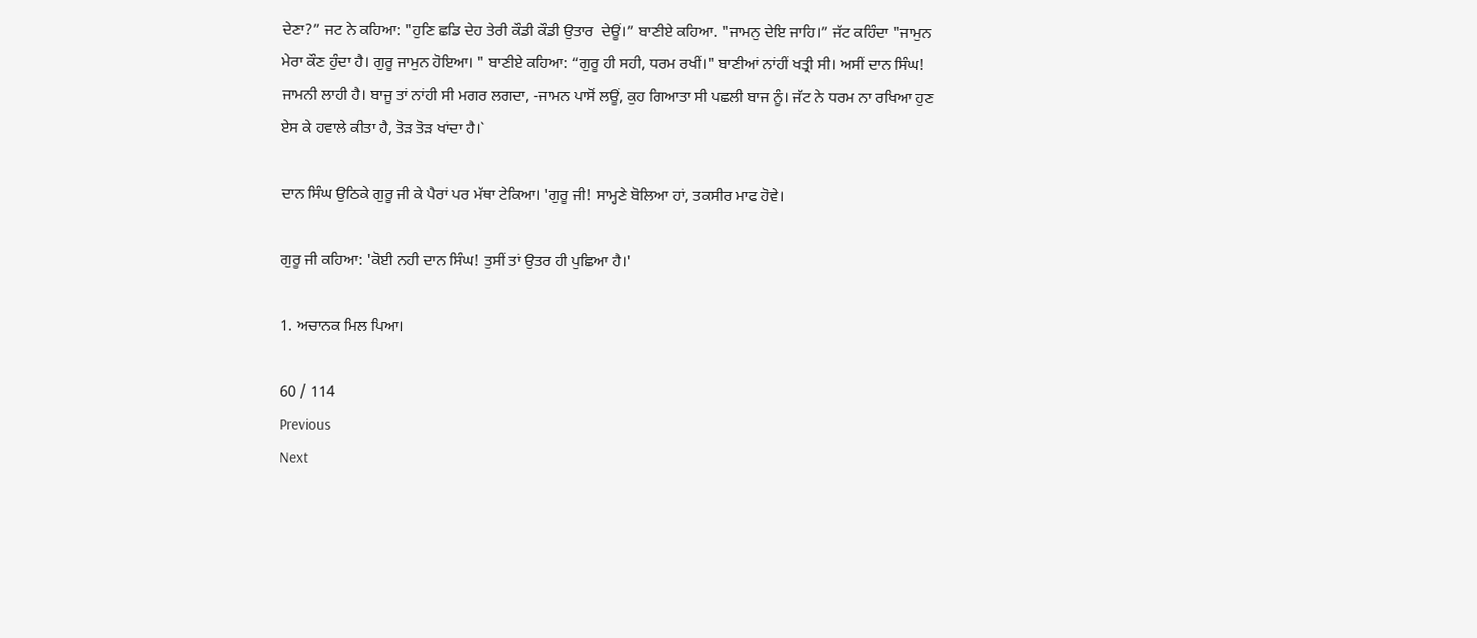ਦੇਣਾ?” ਜਟ ਨੇ ਕਹਿਆ: "ਹੁਣਿ ਛਡਿ ਦੇਹ ਤੇਰੀ ਕੌਡੀ ਕੌਡੀ ਉਤਾਰ  ਦੇਊਂ।” ਬਾਣੀਏ ਕਹਿਆ. "ਜਾਮਨੁ ਦੇਇ ਜਾਹਿ।” ਜੱਟ ਕਹਿੰਦਾ "ਜਾਮੁਨ ਮੇਰਾ ਕੌਣ ਹੁੰਦਾ ਹੈ। ਗੁਰੂ ਜਾਮੁਨ ਹੋਇਆ। " ਬਾਣੀਏ ਕਹਿਆ: “ਗੁਰੂ ਹੀ ਸਹੀ, ਧਰਮ ਰਖੀਂ।" ਬਾਣੀਆਂ ਨਾਂਹੀਂ ਖਤ੍ਰੀ ਸੀ। ਅਸੀਂ ਦਾਨ ਸਿੰਘ! ਜਾਮਨੀ ਲਾਹੀ ਹੈ। ਬਾਜੂ ਤਾਂ ਨਾਂਹੀ ਸੀ ਮਗਰ ਲਗਦਾ, -ਜਾਮਨ ਪਾਸੋਂ ਲਊਂ, ਕੁਹ ਗਿਆਤਾ ਸੀ ਪਛਲੀ ਬਾਜ ਨੂੰ। ਜੱਟ ਨੇ ਧਰਮ ਨਾ ਰਖਿਆ ਹੁਣ ਏਸ ਕੇ ਹਵਾਲੇ ਕੀਤਾ ਹੈ, ਤੋੜ ਤੋੜ ਖਾਂਦਾ ਹੈ।`

ਦਾਨ ਸਿੰਘ ਉਠਿਕੇ ਗੁਰੂ ਜੀ ਕੇ ਪੈਰਾਂ ਪਰ ਮੱਥਾ ਟੇਕਿਆ। 'ਗੁਰੂ ਜੀ! ਸਾਮ੍ਹਣੇ ਬੋਲਿਆ ਹਾਂ, ਤਕਸੀਰ ਮਾਫ ਹੋਵੇ।

ਗੁਰੂ ਜੀ ਕਹਿਆ: 'ਕੋਈ ਨਹੀ ਦਾਨ ਸਿੰਘ! ਤੁਸੀਂ ਤਾਂ ਉਤਰ ਹੀ ਪੁਛਿਆ ਹੈ।'

1. ਅਚਾਨਕ ਮਿਲ ਪਿਆ।

60 / 114
Previous
Next